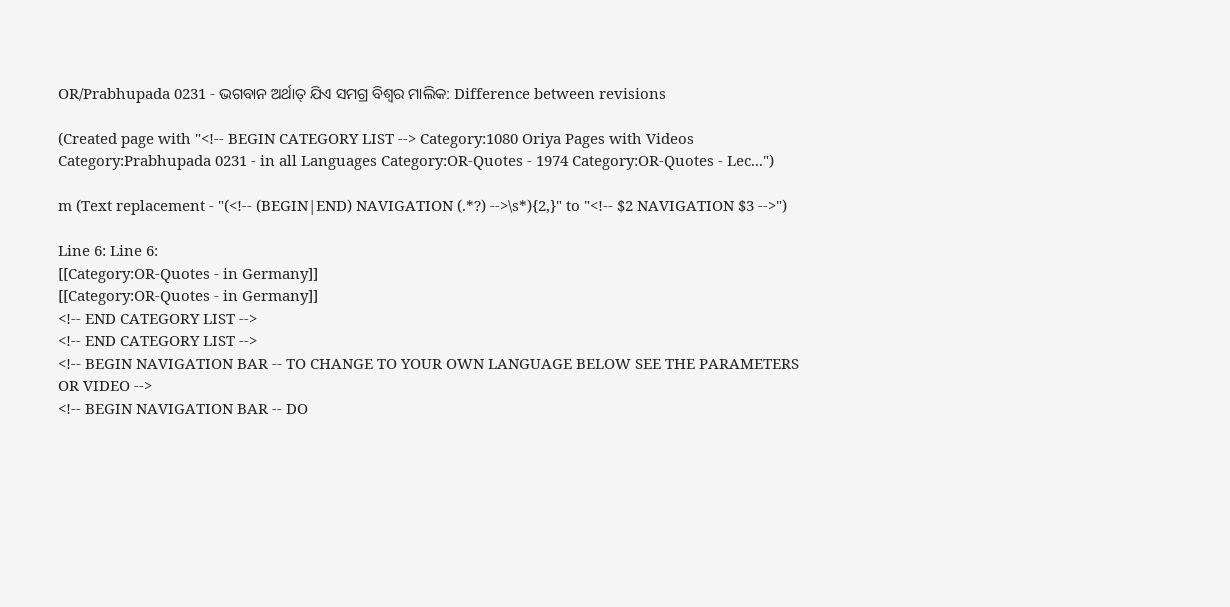OR/Prabhupada 0231 - ଭଗବାନ ଅର୍ଥାତ୍ ଯିଏ ସମଗ୍ର ବିଶ୍ଵର ମାଲିକ: Difference between revisions

(Created page with "<!-- BEGIN CATEGORY LIST --> Category:1080 Oriya Pages with Videos Category:Prabhupada 0231 - in all Languages Category:OR-Quotes - 1974 Category:OR-Quotes - Lec...")

m (Text replacement - "(<!-- (BEGIN|END) NAVIGATION (.*?) -->\s*){2,}" to "<!-- $2 NAVIGATION $3 -->")

Line 6: Line 6:
[[Category:OR-Quotes - in Germany]]
[[Category:OR-Quotes - in Germany]]
<!-- END CATEGORY LIST -->
<!-- END CATEGORY LIST -->
<!-- BEGIN NAVIGATION BAR -- TO CHANGE TO YOUR OWN LANGUAGE BELOW SEE THE PARAMETERS OR VIDEO -->
<!-- BEGIN NAVIGATION BAR -- DO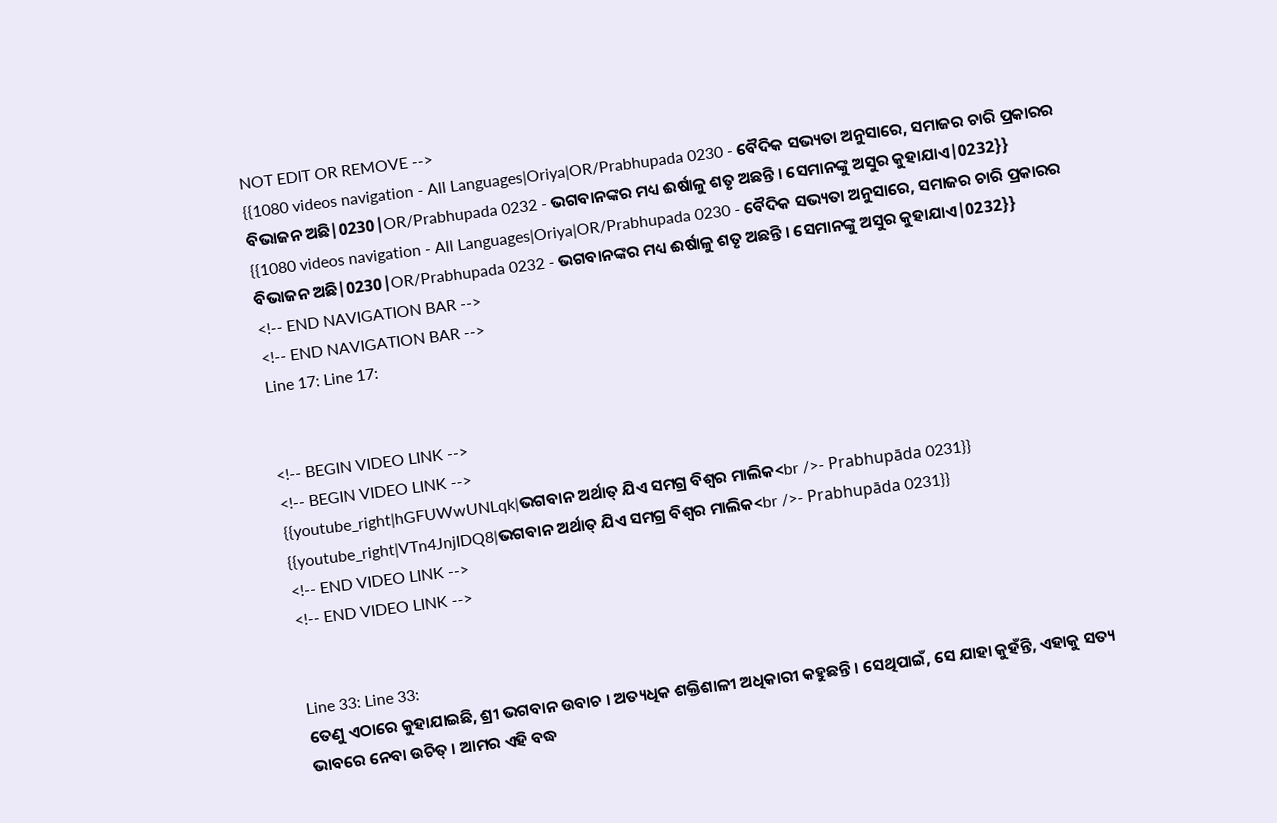NOT EDIT OR REMOVE -->
{{1080 videos navigation - All Languages|Oriya|OR/Prabhupada 0230 - ବୈଦିକ ସଭ୍ୟତା ଅନୁସାରେ, ସମାଜର ଚାରି ପ୍ରକାରର ବିଭାଜନ ଅଛି|0230|OR/Prabhupada 0232 - ଭଗବାନଙ୍କର ମଧ୍ୟ ଈର୍ଷାଳୁ ଶତୃ ଅଛନ୍ତି । ସେମାନଙ୍କୁ ଅସୁର କୁହାଯାଏ|0232}}
{{1080 videos navigation - All Languages|Oriya|OR/Prabhupada 0230 - ବୈଦିକ ସଭ୍ୟତା ଅନୁସାରେ, ସମାଜର ଚାରି ପ୍ରକାରର ବିଭାଜନ ଅଛି|0230|OR/Prabhupada 0232 - ଭଗବାନଙ୍କର ମଧ୍ୟ ଈର୍ଷାଳୁ ଶତୃ ଅଛନ୍ତି । ସେମାନଙ୍କୁ ଅସୁର କୁହାଯାଏ|0232}}
<!-- END NAVIGATION BAR -->
<!-- END NAVIGATION BAR -->
Line 17: Line 17:


<!-- BEGIN VIDEO LINK -->
<!-- BEGIN VIDEO LINK -->
{{youtube_right|hGFUWwUNLqk|ଭଗବାନ ଅର୍ଥାତ୍ ଯିଏ ସମଗ୍ର ବିଶ୍ଵର ମାଲିକ<br />- Prabhupāda 0231}}
{{youtube_right|VTn4JnjIDQ8|ଭଗବାନ ଅର୍ଥାତ୍ ଯିଏ ସମଗ୍ର ବିଶ୍ଵର ମାଲିକ<br />- Prabhupāda 0231}}
<!-- END VIDEO LINK -->
<!-- END VIDEO LINK -->


Line 33: Line 33:
ତେଣୁ ଏଠାରେ କୁହାଯାଇଛି, ଶ୍ରୀ ଭଗବାନ ଉବାଚ । ଅତ୍ୟଧିକ ଶକ୍ତିଶାଳୀ ଅଧିକାରୀ କହୁଛନ୍ତି । ସେଥିପାଇଁ, ସେ ଯାହା କୁହଁନ୍ତି, ଏହାକୁ ସତ୍ୟ ଭାବରେ ନେବା ଉଚିତ୍ । ଆମର ଏହି ବଦ୍ଧ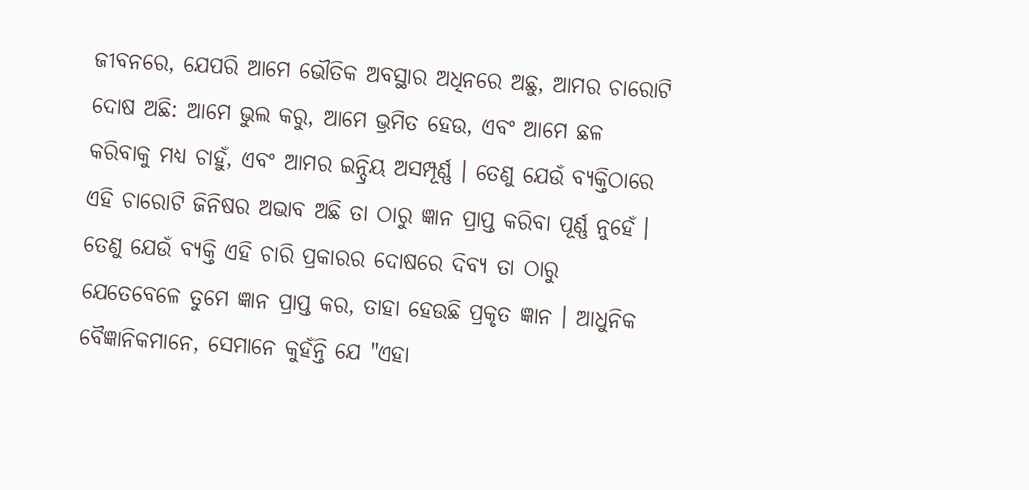ଜୀବନରେ, ଯେପରି ଆମେ ଭୌତିକ ଅବସ୍ଥାର ଅଧିନରେ ଅଛୁ, ଆମର ଚାରୋଟି ଦୋଷ ଅଛି: ଆମେ ଭୁଲ କରୁ, ଆମେ ଭ୍ରମିତ ହେଉ, ଏବଂ ଆମେ ଛଳ କରିବାକୁ ମଧ୍ୟ ଚାହୁଁ, ଏବଂ ଆମର ଇନ୍ଦ୍ରିୟ ଅସମ୍ପୂର୍ଣ୍ଣ । ତେଣୁ ଯେଉଁ ବ୍ୟକ୍ତିଠାରେ ଏହି ଚାରୋଟି ଜିନିଷର ଅଭାବ ଅଛି ତା ଠାରୁ ଜ୍ଞାନ ପ୍ରାପ୍ତ କରିବା ପୂର୍ଣ୍ଣ ନୁହେଁ । ତେଣୁ ଯେଉଁ ବ୍ୟକ୍ତି ଏହି ଚାରି ପ୍ରକାରର ଦୋଷରେ ଦିବ୍ୟ ତା ଠାରୁ ଯେତେବେଳେ ତୁମେ ଜ୍ଞାନ ପ୍ରାପ୍ତ କର, ତାହା ହେଉଛି ପ୍ରକୃତ ଜ୍ଞାନ । ଆଧୁନିକ ବୈଜ୍ଞାନିକମାନେ, ସେମାନେ କୁହଁନ୍ତି ଯେ "ଏହା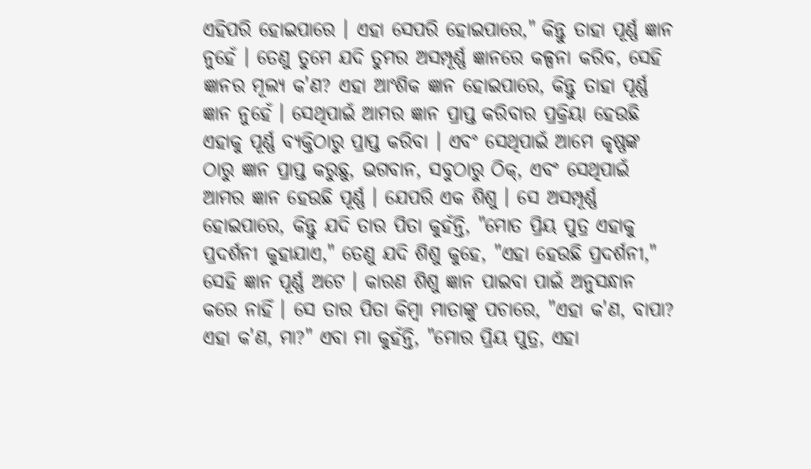ଏହିପରି ହୋଇପାରେ । ଏହା ସେପରି ହୋଇପାରେ," କିନ୍ତୁ ତାହା ପୂର୍ଣ୍ଣ ଜ୍ଞାନ ନୁହେଁ । ତେଣୁ ତୁମେ ଯଦି ତୁମର ଅସମ୍ପୂର୍ଣ୍ଣ ଜ୍ଞାନରେ କଳ୍ପନା କରିବ, ସେହି ଜ୍ଞାନର ମୂଲ୍ୟ କ'ଣ? ଏହା ଆଂଶିକ ଜ୍ଞାନ ହୋଇପାରେ, କିନ୍ତୁ ତାହା ପୂର୍ଣ୍ଣ ଜ୍ଞାନ ନୁହେଁ । ସେଥିପାଇଁ ଆମର ଜ୍ଞାନ ପ୍ରାପ୍ତ କରିବାର ପ୍ରକ୍ରିୟା ହେଉଛି ଏହାକୁ ପୂର୍ଣ୍ଣ ବ୍ୟକ୍ତିଠାରୁ ପ୍ରାପ୍ତ କରିବା । ଏବଂ ସେଥିପାଇଁ ଆମେ କୃଷ୍ଣଙ୍କ ଠାରୁ ଜ୍ଞାନ ପ୍ରାପ୍ତ କରୁଛୁ, ଭଗବାନ, ସବୁଠାରୁ ଠିକ୍, ଏବଂ ସେଥିପାଇଁ ଆମର ଜ୍ଞାନ ହେଉଛି ପୂର୍ଣ୍ଣ । ଯେପରି ଏକ ଶିଶୁ । ସେ ଅସମ୍ପୂର୍ଣ୍ଣ ହୋଇପାରେ, କିନ୍ତୁ ଯଦି ତାର ପିତା କୁହଁନ୍ତି, "ମୋତ ପ୍ରିୟ ପୁତ୍ର ଏହାକୁ ପ୍ରଦର୍ଶନୀ କୁହାଯାଏ," ତେଣୁ ଯଦି ଶିଶୁ କୁହେ, "ଏହା ହେଉଛି ପ୍ରଦର୍ଶନୀ," ସେହି ଜ୍ଞାନ ପୂର୍ଣ୍ଣ ଅଟେ । କାରଣ ଶିଶୁ ଜ୍ଞାନ ପାଇବା ପାଇଁ ଅନୁସନ୍ଧାନ କରେ ନାହିଁ । ସେ ତାର ପିତା କିମ୍ଵା ମାତାଙ୍କୁ ପଚାରେ, "ଏହା କ'ଣ, ବାପା? ଏହା କ'ଣ, ମା?" ଏବା ମା କୁହଁନ୍ତି, "ମୋର ପ୍ରିୟ ପୁତ୍ର, ଏହା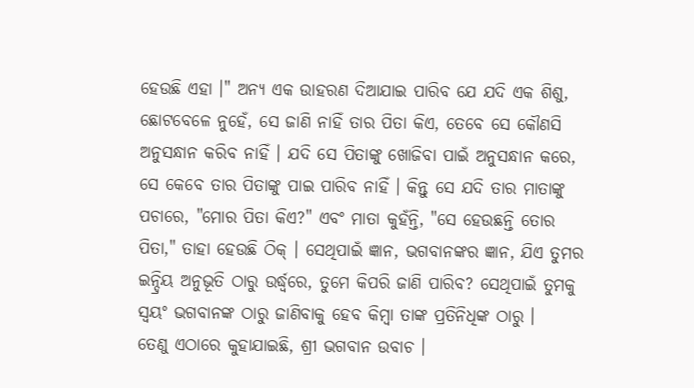ହେଉଛି ଏହା ।" ଅନ୍ୟ ଏକ ଉାହରଣ ଦିଆଯାଇ ପାରିବ ଯେ ଯଦି ଏକ ଶିଶୁ, ଛୋଟବେଳେ ନୁହେଁ, ସେ ଜାଣି ନାହିଁ ତାର ପିତା କିଏ, ତେବେ ସେ କୌଣସି ଅନୁସନ୍ଧାନ କରିବ ନାହିଁ । ଯଦି ସେ ପିତାଙ୍କୁ ଖୋଜିବା ପାଇଁ ଅନୁସନ୍ଧାନ କରେ, ସେ କେବେ ତାର ପିତାଙ୍କୁ ପାଇ ପାରିବ ନାହିଁ । କିନ୍ତୁ ସେ ଯଦି ତାର ମାତାଙ୍କୁ ପଚାରେ, "ମୋର ପିତା କିଏ?" ଏବଂ ମାତା କୁହଁନ୍ତି, "ସେ ହେଉଛନ୍ତି ତୋର ପିତା," ତାହା ହେଉଛି ଠିକ୍ । ସେଥିପାଇଁ ଜ୍ଞାନ, ଭଗବାନଙ୍କର ଜ୍ଞାନ, ଯିଏ ତୁମର ଇନ୍ଦ୍ରିୟ ଅନୁଭୂତି ଠାରୁ ଉର୍ଦ୍ଧ୍ଵରେ, ତୁମେ କିପରି ଜାଣି ପାରିବ? ସେଥିପାଇଁ ତୁମକୁ ସ୍ଵୟଂ ଭଗବାନଙ୍କ ଠାରୁ ଜାଣିବାକୁ ହେବ କିମ୍ଵା ତାଙ୍କ ପ୍ରତିନିଧିଙ୍କ ଠାରୁ ।
ତେଣୁ ଏଠାରେ କୁହାଯାଇଛି, ଶ୍ରୀ ଭଗବାନ ଉବାଚ ।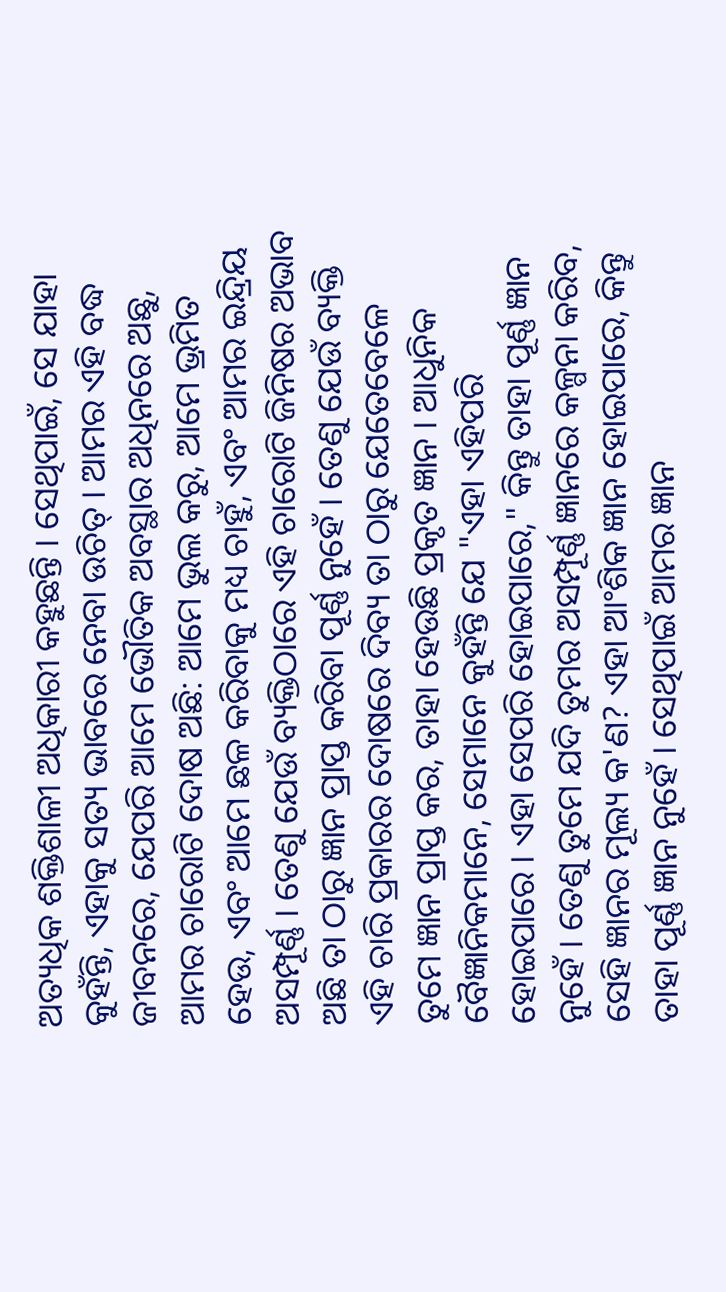ଅତ୍ୟଧିକ ଶକ୍ତିଶାଳୀ ଅଧିକାରୀ କହୁଛନ୍ତି । ସେଥିପାଇଁ, ସେ ଯାହା କୁହଁନ୍ତି, ଏହାକୁ ସତ୍ୟ ଭାବରେ ନେବା ଉଚିତ୍ । ଆମର ଏହି ବଦ୍ଧ ଜୀବନରେ, ଯେପରି ଆମେ ଭୌତିକ ଅବସ୍ଥାର ଅଧିନରେ ଅଛୁ, ଆମର ଚାରୋଟି ଦୋଷ ଅଛି: ଆମେ ଭୁଲ କରୁ, ଆମେ ଭ୍ରମିତ ହେଉ, ଏବଂ ଆମେ ଛଳ କରିବାକୁ ମଧ୍ୟ ଚାହୁଁ, ଏବଂ ଆମର ଇନ୍ଦ୍ରିୟ ଅସମ୍ପୂର୍ଣ୍ଣ । ତେଣୁ ଯେଉଁ ବ୍ୟକ୍ତିଠାରେ ଏହି ଚାରୋଟି ଜିନିଷର ଅଭାବ ଅଛି ତା ଠାରୁ ଜ୍ଞାନ ପ୍ରାପ୍ତ କରିବା ପୂର୍ଣ୍ଣ ନୁହେଁ । ତେଣୁ ଯେଉଁ ବ୍ୟକ୍ତି ଏହି ଚାରି ପ୍ରକାରର ଦୋଷରେ ଦିବ୍ୟ ତା ଠାରୁ ଯେତେବେଳେ ତୁମେ ଜ୍ଞାନ ପ୍ରାପ୍ତ କର, ତାହା ହେଉଛି ପ୍ରକୃତ ଜ୍ଞାନ । ଆଧୁନିକ ବୈଜ୍ଞାନିକମାନେ, ସେମାନେ କୁହଁନ୍ତି ଯେ "ଏହା ଏହିପରି ହୋଇପାରେ । ଏହା ସେପରି ହୋଇପାରେ," କିନ୍ତୁ ତାହା ପୂର୍ଣ୍ଣ ଜ୍ଞାନ ନୁହେଁ । ତେଣୁ ତୁମେ ଯଦି ତୁମର ଅସମ୍ପୂର୍ଣ୍ଣ ଜ୍ଞାନରେ କଳ୍ପନା କରିବ, ସେହି ଜ୍ଞାନର ମୂଲ୍ୟ କ'ଣ? ଏହା ଆଂଶିକ ଜ୍ଞାନ ହୋଇପାରେ, କିନ୍ତୁ ତାହା ପୂର୍ଣ୍ଣ ଜ୍ଞାନ ନୁହେଁ । ସେଥିପାଇଁ ଆମର ଜ୍ଞାନ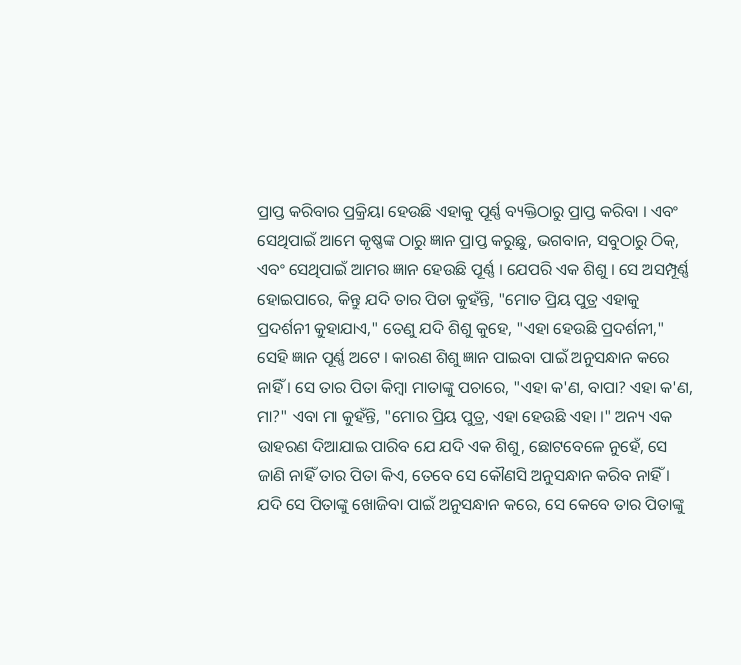ପ୍ରାପ୍ତ କରିବାର ପ୍ରକ୍ରିୟା ହେଉଛି ଏହାକୁ ପୂର୍ଣ୍ଣ ବ୍ୟକ୍ତିଠାରୁ ପ୍ରାପ୍ତ କରିବା । ଏବଂ ସେଥିପାଇଁ ଆମେ କୃଷ୍ଣଙ୍କ ଠାରୁ ଜ୍ଞାନ ପ୍ରାପ୍ତ କରୁଛୁ, ଭଗବାନ, ସବୁଠାରୁ ଠିକ୍, ଏବଂ ସେଥିପାଇଁ ଆମର ଜ୍ଞାନ ହେଉଛି ପୂର୍ଣ୍ଣ । ଯେପରି ଏକ ଶିଶୁ । ସେ ଅସମ୍ପୂର୍ଣ୍ଣ ହୋଇପାରେ, କିନ୍ତୁ ଯଦି ତାର ପିତା କୁହଁନ୍ତି, "ମୋତ ପ୍ରିୟ ପୁତ୍ର ଏହାକୁ ପ୍ରଦର୍ଶନୀ କୁହାଯାଏ," ତେଣୁ ଯଦି ଶିଶୁ କୁହେ, "ଏହା ହେଉଛି ପ୍ରଦର୍ଶନୀ," ସେହି ଜ୍ଞାନ ପୂର୍ଣ୍ଣ ଅଟେ । କାରଣ ଶିଶୁ ଜ୍ଞାନ ପାଇବା ପାଇଁ ଅନୁସନ୍ଧାନ କରେ ନାହିଁ । ସେ ତାର ପିତା କିମ୍ଵା ମାତାଙ୍କୁ ପଚାରେ, "ଏହା କ'ଣ, ବାପା? ଏହା କ'ଣ, ମା?" ଏବା ମା କୁହଁନ୍ତି, "ମୋର ପ୍ରିୟ ପୁତ୍ର, ଏହା ହେଉଛି ଏହା ।" ଅନ୍ୟ ଏକ ଉାହରଣ ଦିଆଯାଇ ପାରିବ ଯେ ଯଦି ଏକ ଶିଶୁ, ଛୋଟବେଳେ ନୁହେଁ, ସେ ଜାଣି ନାହିଁ ତାର ପିତା କିଏ, ତେବେ ସେ କୌଣସି ଅନୁସନ୍ଧାନ କରିବ ନାହିଁ । ଯଦି ସେ ପିତାଙ୍କୁ ଖୋଜିବା ପାଇଁ ଅନୁସନ୍ଧାନ କରେ, ସେ କେବେ ତାର ପିତାଙ୍କୁ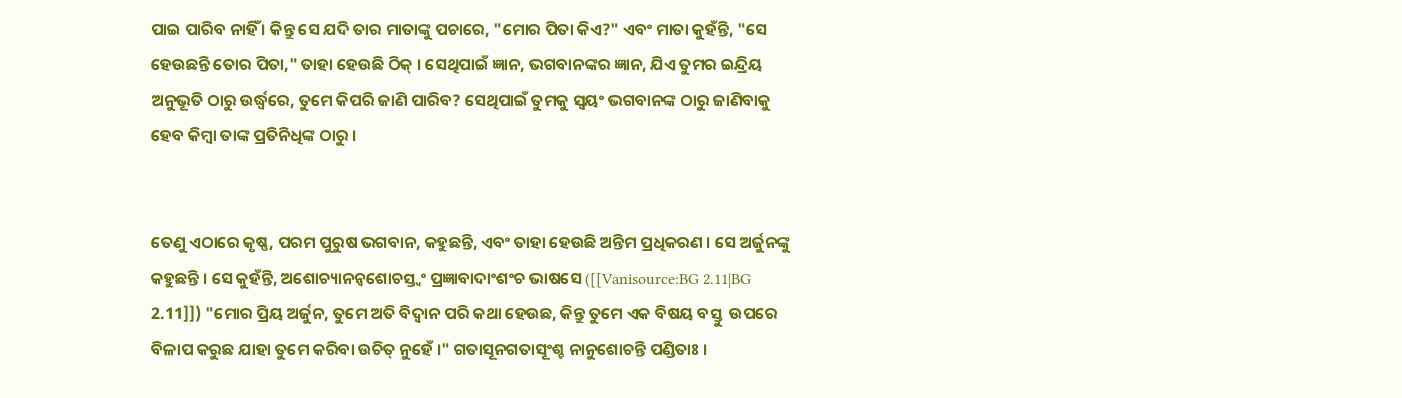ପାଇ ପାରିବ ନାହିଁ । କିନ୍ତୁ ସେ ଯଦି ତାର ମାତାଙ୍କୁ ପଚାରେ, "ମୋର ପିତା କିଏ?" ଏବଂ ମାତା କୁହଁନ୍ତି, "ସେ ହେଉଛନ୍ତି ତୋର ପିତା," ତାହା ହେଉଛି ଠିକ୍ । ସେଥିପାଇଁ ଜ୍ଞାନ, ଭଗବାନଙ୍କର ଜ୍ଞାନ, ଯିଏ ତୁମର ଇନ୍ଦ୍ରିୟ ଅନୁଭୂତି ଠାରୁ ଉର୍ଦ୍ଧ୍ଵରେ, ତୁମେ କିପରି ଜାଣି ପାରିବ? ସେଥିପାଇଁ ତୁମକୁ ସ୍ଵୟଂ ଭଗବାନଙ୍କ ଠାରୁ ଜାଣିବାକୁ ହେବ କିମ୍ଵା ତାଙ୍କ ପ୍ରତିନିଧିଙ୍କ ଠାରୁ ।


ତେଣୁ ଏଠାରେ କୃଷ୍ଣ, ପରମ ପୁରୁଷ ଭଗବାନ, କହୁଛନ୍ତି, ଏବଂ ତାହା ହେଉଛି ଅନ୍ତିମ ପ୍ରଧିକରଣ । ସେ ଅର୍ଜୁନଙ୍କୁ କହୁଛନ୍ତି । ସେ କୁହଁନ୍ତି, ଅଶୋଚ୍ୟାନନ୍ଵଶୋଚସ୍ତ୍ଵଂ ପ୍ରଜ୍ଞାବାଦାଂଶଂଚ ଭାଷସେ ([[Vanisource:BG 2.11|BG 2.11]]) "ମୋର ପ୍ରିୟ ଅର୍ଜୁନ, ତୁମେ ଅତି ବିଦ୍ଵାନ ପରି କଥା ହେଉଛ, କିନ୍ତୁ ତୁମେ ଏକ ବିଷୟ ବସ୍ତୁ  ଉପରେ ବିଳାପ କରୁଛ ଯାହା ତୁମେ କରିବା ଉଚିତ୍ ନୁହେଁ ।" ଗତାସୂନଗତାସୂଂଶ୍ଚ ନାନୁଶୋଚନ୍ତି ପଣ୍ଡିତାଃ ।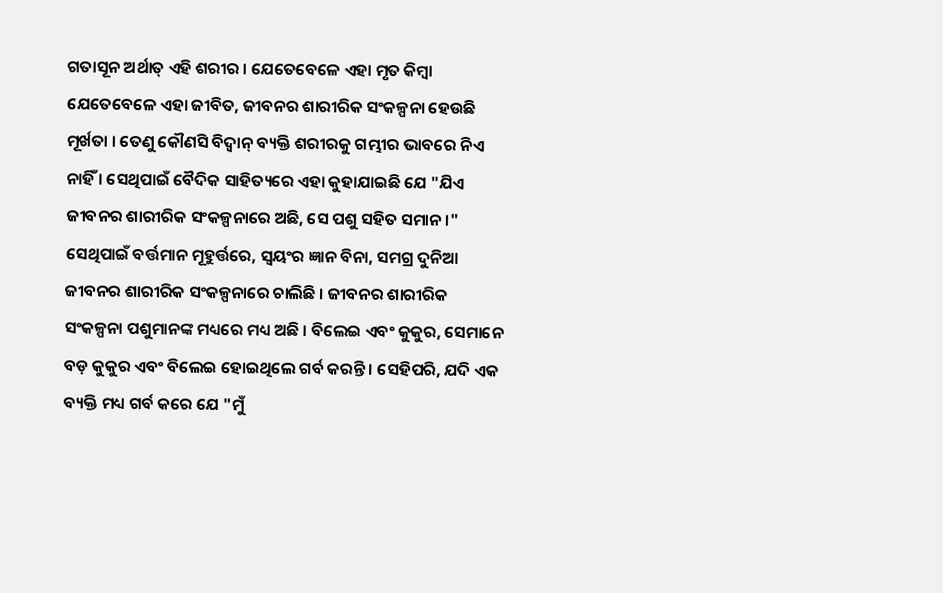ଗତାସୂନ ଅର୍ଥାତ୍ ଏହି ଶରୀର । ଯେତେବେଳେ ଏହା ମୃତ କିମ୍ଵା ଯେତେବେଳେ ଏହା ଜୀବିତ, ଜୀବନର ଶାରୀରିକ ସଂକଳ୍ପନା ହେଉଛି ମୂର୍ଖତା । ତେଣୁ କୌଣସି ବିଦ୍ଵାନ୍ ବ୍ୟକ୍ତି ଶରୀରକୁ ଗମ୍ଭୀର ଭାବରେ ନିଏ ନାହିଁ । ସେଥିପାଇଁ ବୈଦିକ ସାହିତ୍ୟରେ ଏହା କୁହାଯାଇଛି ଯେ "ଯିଏ ଜୀବନର ଶାରୀରିକ ସଂକଳ୍ପନାରେ ଅଛି, ସେ ପଶୁ ସହିତ ସମାନ ।" ସେଥିପାଇଁ ବର୍ତ୍ତମାନ ମୂହୁର୍ତ୍ତରେ, ସ୍ଵୟଂର ଜ୍ଞାନ ବିନା, ସମଗ୍ର ଦୁନିଆ ଜୀବନର ଶାରୀରିକ ସଂକଳ୍ପନାରେ ଚାଲିଛି । ଜୀବନର ଶାରୀରିକ ସଂକଳ୍ପନା ପଶୁମାନଙ୍କ ମଧ୍ୟରେ ମଧ୍ୟ ଅଛି । ବିଲେଇ ଏବଂ କୁକୁର, ସେମାନେ ବଡ଼ କୁକୁର ଏବଂ ବିଲେଇ ହୋଇଥିଲେ ଗର୍ବ କରନ୍ତି । ସେହିପରି, ଯଦି ଏକ ବ୍ୟକ୍ତି ମଧ୍ୟ ଗର୍ବ କରେ ଯେ "ମୁଁ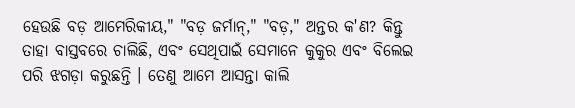ହେଉଛି ବଡ଼ ଆମେରିକୀୟ," "ବଡ଼ ଜର୍ମାନ୍," "ବଡ଼," ଅନ୍ତର କ'ଣ? କିନ୍ତୁ ତାହା ବାସ୍ତବରେ ଚାଲିଛି, ଏବଂ ସେଥିପାଇଁ ସେମାନେ କୁକୁର ଏବଂ ବିଲେଇ ପରି ଝଗଡ଼ା କରୁଛନ୍ତି । ତେଣୁ ଆମେ ଆସନ୍ତା କାଲି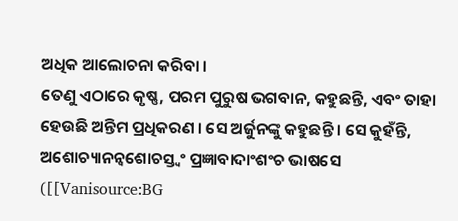ଅଧିକ ଆଲୋଚନା କରିବା ।
ତେଣୁ ଏଠାରେ କୃଷ୍ଣ, ପରମ ପୁରୁଷ ଭଗବାନ, କହୁଛନ୍ତି, ଏବଂ ତାହା ହେଉଛି ଅନ୍ତିମ ପ୍ରଧିକରଣ । ସେ ଅର୍ଜୁନଙ୍କୁ କହୁଛନ୍ତି । ସେ କୁହଁନ୍ତି, ଅଶୋଚ୍ୟାନନ୍ଵଶୋଚସ୍ତ୍ଵଂ ପ୍ରଜ୍ଞାବାଦାଂଶଂଚ ଭାଷସେ ([[Vanisource:BG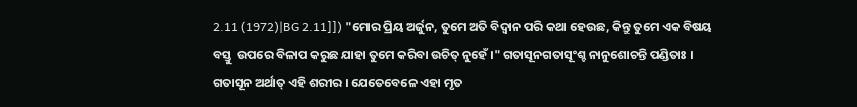2.11 (1972)|BG 2.11]]) "ମୋର ପ୍ରିୟ ଅର୍ଜୁନ, ତୁମେ ଅତି ବିଦ୍ଵାନ ପରି କଥା ହେଉଛ, କିନ୍ତୁ ତୁମେ ଏକ ବିଷୟ ବସ୍ତୁ  ଉପରେ ବିଳାପ କରୁଛ ଯାହା ତୁମେ କରିବା ଉଚିତ୍ ନୁହେଁ ।" ଗତାସୂନଗତାସୂଂଶ୍ଚ ନାନୁଶୋଚନ୍ତି ପଣ୍ଡିତାଃ । ଗତାସୂନ ଅର୍ଥାତ୍ ଏହି ଶରୀର । ଯେତେବେଳେ ଏହା ମୃତ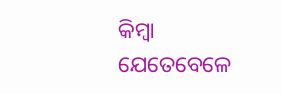କିମ୍ଵା ଯେତେବେଳେ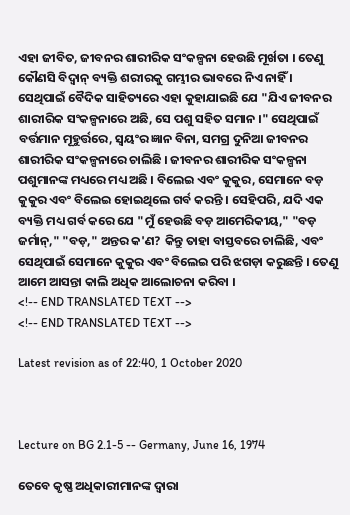ଏହା ଜୀବିତ, ଜୀବନର ଶାରୀରିକ ସଂକଳ୍ପନା ହେଉଛି ମୂର୍ଖତା । ତେଣୁ କୌଣସି ବିଦ୍ଵାନ୍ ବ୍ୟକ୍ତି ଶରୀରକୁ ଗମ୍ଭୀର ଭାବରେ ନିଏ ନାହିଁ । ସେଥିପାଇଁ ବୈଦିକ ସାହିତ୍ୟରେ ଏହା କୁହାଯାଇଛି ଯେ "ଯିଏ ଜୀବନର ଶାରୀରିକ ସଂକଳ୍ପନାରେ ଅଛି, ସେ ପଶୁ ସହିତ ସମାନ ।" ସେଥିପାଇଁ ବର୍ତ୍ତମାନ ମୂହୁର୍ତ୍ତରେ, ସ୍ଵୟଂର ଜ୍ଞାନ ବିନା, ସମଗ୍ର ଦୁନିଆ ଜୀବନର ଶାରୀରିକ ସଂକଳ୍ପନାରେ ଚାଲିଛି । ଜୀବନର ଶାରୀରିକ ସଂକଳ୍ପନା ପଶୁମାନଙ୍କ ମଧ୍ୟରେ ମଧ୍ୟ ଅଛି । ବିଲେଇ ଏବଂ କୁକୁର, ସେମାନେ ବଡ଼ କୁକୁର ଏବଂ ବିଲେଇ ହୋଇଥିଲେ ଗର୍ବ କରନ୍ତି । ସେହିପରି, ଯଦି ଏକ ବ୍ୟକ୍ତି ମଧ୍ୟ ଗର୍ବ କରେ ଯେ "ମୁଁ ହେଉଛି ବଡ଼ ଆମେରିକୀୟ," "ବଡ଼ ଜର୍ମାନ୍," "ବଡ଼," ଅନ୍ତର କ'ଣ? କିନ୍ତୁ ତାହା ବାସ୍ତବରେ ଚାଲିଛି, ଏବଂ ସେଥିପାଇଁ ସେମାନେ କୁକୁର ଏବଂ ବିଲେଇ ପରି ଝଗଡ଼ା କରୁଛନ୍ତି । ତେଣୁ ଆମେ ଆସନ୍ତା କାଲି ଅଧିକ ଆଲୋଚନା କରିବା ।
<!-- END TRANSLATED TEXT -->
<!-- END TRANSLATED TEXT -->

Latest revision as of 22:40, 1 October 2020



Lecture on BG 2.1-5 -- Germany, June 16, 1974

ତେବେ କୃଷ୍ଣ ଅଧିକାରୀମାନଙ୍କ ଦ୍ଵାରା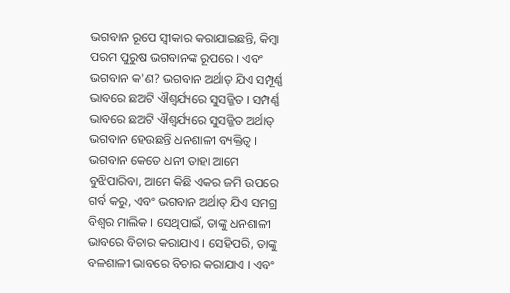ଭଗବାନ ରୂପେ ସ୍ଵୀକାର କରାଯାଇଛନ୍ତି, କିମ୍ଵା ପରମ ପୁରୁଷ ଭଗବାନଙ୍କ ରୂପରେ । ଏବଂ ଭଗବାନ କ'ଣ? ଭଗବାନ ଅର୍ଥାତ୍ ଯିଏ ସମ୍ପୂର୍ଣ୍ଣ ଭାବରେ ଛଅଟି ଐଶ୍ଵର୍ଯ୍ୟରେ ସୁସଜ୍ଜିତ । ସମ୍ପର୍ଣ୍ଣ ଭାବରେ ଛଅଟି ଐଶ୍ଵର୍ଯ୍ୟରେ ସୁସଜ୍ଜିତ ଅର୍ଥାତ୍ ଭଗବାନ ହେଉଛନ୍ତି ଧନଶାଳୀ ବ୍ୟକ୍ତିତ୍ଵ । ଭଗବାନ କେତେ ଧନୀ ତାହା ଆମେ ବୁଝିପାରିବା, ଆମେ କିଛି ଏକର ଜମି ଉପରେ ଗର୍ବ କରୁ, ଏବଂ ଭଗବାନ ଅର୍ଥାତ୍ ଯିଏ ସମଗ୍ର ବିଶ୍ଵର ମାଲିକ । ସେଥିପାଇଁ, ତାଙ୍କୁ ଧନଶାଳୀ ଭାବରେ ବିଚାର କରାଯାଏ । ସେହିପରି, ତାଙ୍କୁ ବଳଶାଳୀ ଭାବରେ ବିଚାର କରାଯାଏ । ଏବଂ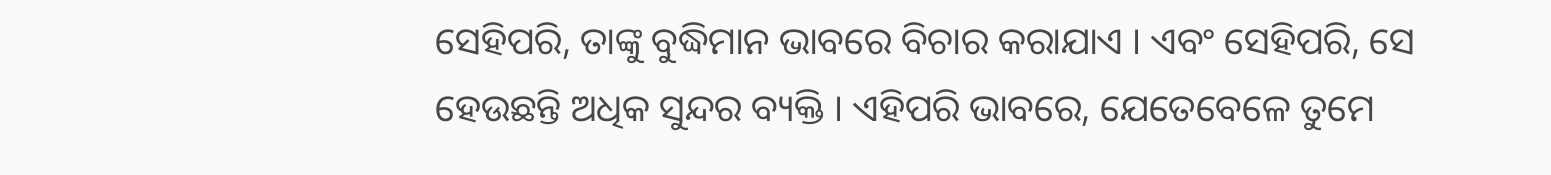ସେହିପରି, ତାଙ୍କୁ ବୁଦ୍ଧିମାନ ଭାବରେ ବିଚାର କରାଯାଏ । ଏବଂ ସେହିପରି, ସେ ହେଉଛନ୍ତି ଅଧିକ ସୁନ୍ଦର ବ୍ୟକ୍ତି । ଏହିପରି ଭାବରେ, ଯେତେବେଳେ ତୁମେ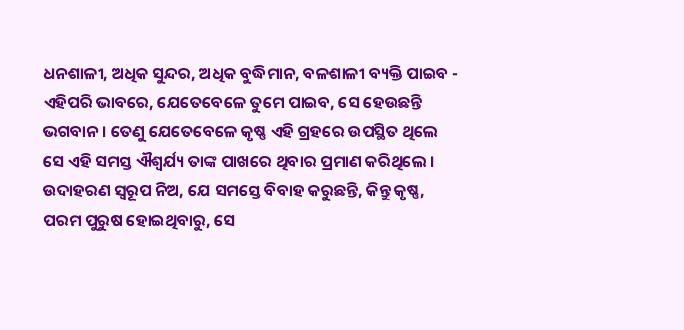ଧନଶାଳୀ, ଅଧିକ ସୁନ୍ଦର, ଅଧିକ ବୁଦ୍ଧିମାନ, ବଳଶାଳୀ ବ୍ୟକ୍ତି ପାଇବ - ଏହିପରି ଭାବରେ, ଯେତେବେଳେ ତୁମେ ପାଇବ, ସେ ହେଉଛନ୍ତି ଭଗବାନ । ତେଣୁ ଯେତେବେଳେ କୃଷ୍ଣ ଏହି ଗ୍ରହରେ ଉପସ୍ଥିତ ଥିଲେ ସେ ଏହି ସମସ୍ତ ଐଶ୍ଵର୍ଯ୍ୟ ତାଙ୍କ ପାଖରେ ଥିବାର ପ୍ରମାଣ କରିଥିଲେ । ଉଦାହରଣ ସ୍ଵରୂପ ନିଅ, ଯେ ସମସ୍ତେ ବିବାହ କରୁଛନ୍ତି, କିନ୍ତୁ କୃଷ୍ଣ, ପରମ ପୁରୁଷ ହୋଇଥିବାରୁ, ସେ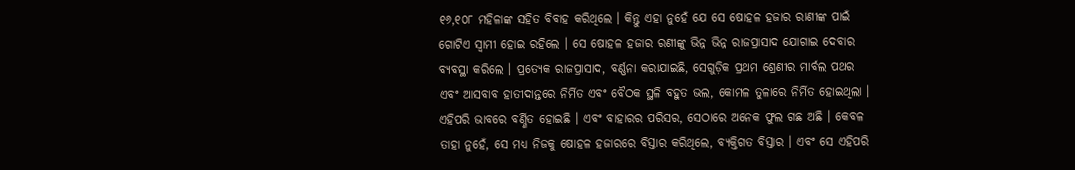୧୬,୧୦୮ ମହିଳାଙ୍କ ସହିତ ବିବାହ କରିଥିଲେ । କିନ୍ତୁ ଏହା ନୁହେଁ ଯେ ସେ ଷୋହଳ ହଜାର ରାଣୀଙ୍କ ପାଇଁ ଗୋଟିଏ ସ୍ଵାମୀ ହୋଇ ରହିଲେ । ସେ ଷୋହଳ ହଜାର ରଣୀଙ୍କୁ ଭିନ୍ନ ଭିନ୍ନ ରାଜପ୍ରାସାଦ ଯୋଗାଇ ଦେବାର ବ୍ୟବସ୍ଥା କରିଲେ । ପ୍ରତ୍ୟେକ ରାଜପ୍ରାସାଦ, ବର୍ଣ୍ଣନା କରାଯାଇଛି, ସେଗୁଡ଼ିକ ପ୍ରଥମ ଶ୍ରେଣୀର ମାର୍ବଲ ପଥର ଏବଂ ଆସବାବ ହାତୀଦାନ୍ତରେ ନିର୍ମିତ ଏବଂ ବୈଠକ ସ୍ଥଳି ବହୁତ ଭଲ, କୋମଳ ତୁଳାରେ ନିର୍ମିତ ହୋଇଥିଲା । ଏହିପରି ଭାବରେ ବର୍ଣ୍ଣିତ ହୋଇଛି । ଏବଂ ବାହାରର ପରିସର, ସେଠାରେ ଅନେକ ଫୁଲ ଗଛ ଅଛି । କେବଳ ତାହା ନୁହେଁ, ସେ ମଧ୍ୟ ନିଜକୁ ଷୋହଳ ହଜାରରେ ବିସ୍ତାର କରିଥିଲେ, ବ୍ୟକ୍ତିଗତ ବିସ୍ତାର । ଏବଂ ସେ ଏହିପରି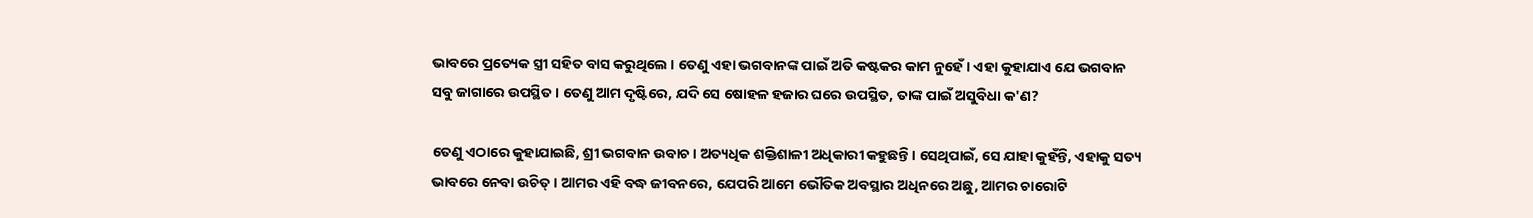ଭାବରେ ପ୍ରତ୍ୟେକ ସ୍ତ୍ରୀ ସହିତ ବାସ କରୁଥିଲେ । ତେଣୁ ଏହା ଭଗବାନଙ୍କ ପାଇଁ ଅତି କଷ୍ଟକର କାମ ନୁହେଁ । ଏହା କୁହାଯାଏ ଯେ ଭଗବାନ ସବୁ ଜାଗାରେ ଉପସ୍ଥିତ । ତେଣୁ ଆମ ଦୃଷ୍ଟିରେ, ଯଦି ସେ ଷୋହଳ ହଜାର ଘରେ ଉପସ୍ଥିତ, ତାଙ୍କ ପାଇଁ ଅସୁବିଧା କ'ଣ?

ତେଣୁ ଏଠାରେ କୁହାଯାଇଛି, ଶ୍ରୀ ଭଗବାନ ଉବାଚ । ଅତ୍ୟଧିକ ଶକ୍ତିଶାଳୀ ଅଧିକାରୀ କହୁଛନ୍ତି । ସେଥିପାଇଁ, ସେ ଯାହା କୁହଁନ୍ତି, ଏହାକୁ ସତ୍ୟ ଭାବରେ ନେବା ଉଚିତ୍ । ଆମର ଏହି ବଦ୍ଧ ଜୀବନରେ, ଯେପରି ଆମେ ଭୌତିକ ଅବସ୍ଥାର ଅଧିନରେ ଅଛୁ, ଆମର ଚାରୋଟି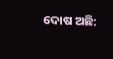ଦୋଷ ଅଛି: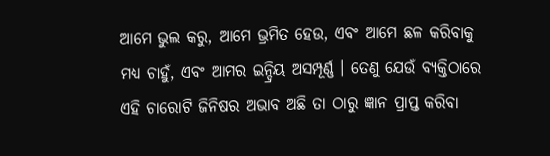ଆମେ ଭୁଲ କରୁ, ଆମେ ଭ୍ରମିତ ହେଉ, ଏବଂ ଆମେ ଛଳ କରିବାକୁ ମଧ୍ୟ ଚାହୁଁ, ଏବଂ ଆମର ଇନ୍ଦ୍ରିୟ ଅସମ୍ପୂର୍ଣ୍ଣ । ତେଣୁ ଯେଉଁ ବ୍ୟକ୍ତିଠାରେ ଏହି ଚାରୋଟି ଜିନିଷର ଅଭାବ ଅଛି ତା ଠାରୁ ଜ୍ଞାନ ପ୍ରାପ୍ତ କରିବା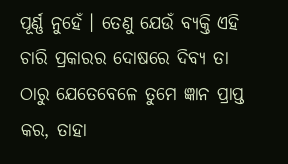ପୂର୍ଣ୍ଣ ନୁହେଁ । ତେଣୁ ଯେଉଁ ବ୍ୟକ୍ତି ଏହି ଚାରି ପ୍ରକାରର ଦୋଷରେ ଦିବ୍ୟ ତା ଠାରୁ ଯେତେବେଳେ ତୁମେ ଜ୍ଞାନ ପ୍ରାପ୍ତ କର, ତାହା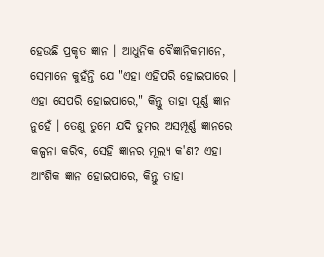ହେଉଛି ପ୍ରକୃତ ଜ୍ଞାନ । ଆଧୁନିକ ବୈଜ୍ଞାନିକମାନେ, ସେମାନେ କୁହଁନ୍ତି ଯେ "ଏହା ଏହିପରି ହୋଇପାରେ । ଏହା ସେପରି ହୋଇପାରେ," କିନ୍ତୁ ତାହା ପୂର୍ଣ୍ଣ ଜ୍ଞାନ ନୁହେଁ । ତେଣୁ ତୁମେ ଯଦି ତୁମର ଅସମ୍ପୂର୍ଣ୍ଣ ଜ୍ଞାନରେ କଳ୍ପନା କରିବ, ସେହି ଜ୍ଞାନର ମୂଲ୍ୟ କ'ଣ? ଏହା ଆଂଶିକ ଜ୍ଞାନ ହୋଇପାରେ, କିନ୍ତୁ ତାହା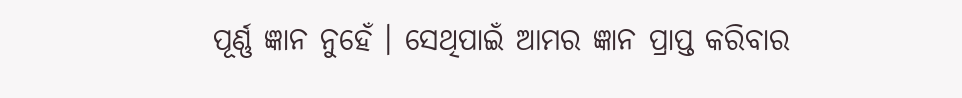ପୂର୍ଣ୍ଣ ଜ୍ଞାନ ନୁହେଁ । ସେଥିପାଇଁ ଆମର ଜ୍ଞାନ ପ୍ରାପ୍ତ କରିବାର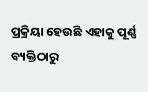ପ୍ରକ୍ରିୟା ହେଉଛି ଏହାକୁ ପୂର୍ଣ୍ଣ ବ୍ୟକ୍ତିଠାରୁ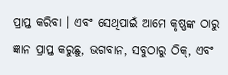ପ୍ରାପ୍ତ କରିବା । ଏବଂ ସେଥିପାଇଁ ଆମେ କୃଷ୍ଣଙ୍କ ଠାରୁ ଜ୍ଞାନ ପ୍ରାପ୍ତ କରୁଛୁ, ଭଗବାନ, ସବୁଠାରୁ ଠିକ୍, ଏବଂ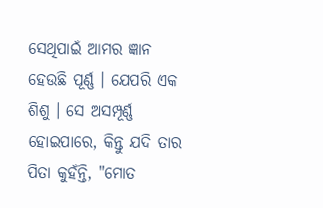ସେଥିପାଇଁ ଆମର ଜ୍ଞାନ ହେଉଛି ପୂର୍ଣ୍ଣ । ଯେପରି ଏକ ଶିଶୁ । ସେ ଅସମ୍ପୂର୍ଣ୍ଣ ହୋଇପାରେ, କିନ୍ତୁ ଯଦି ତାର ପିତା କୁହଁନ୍ତି, "ମୋତ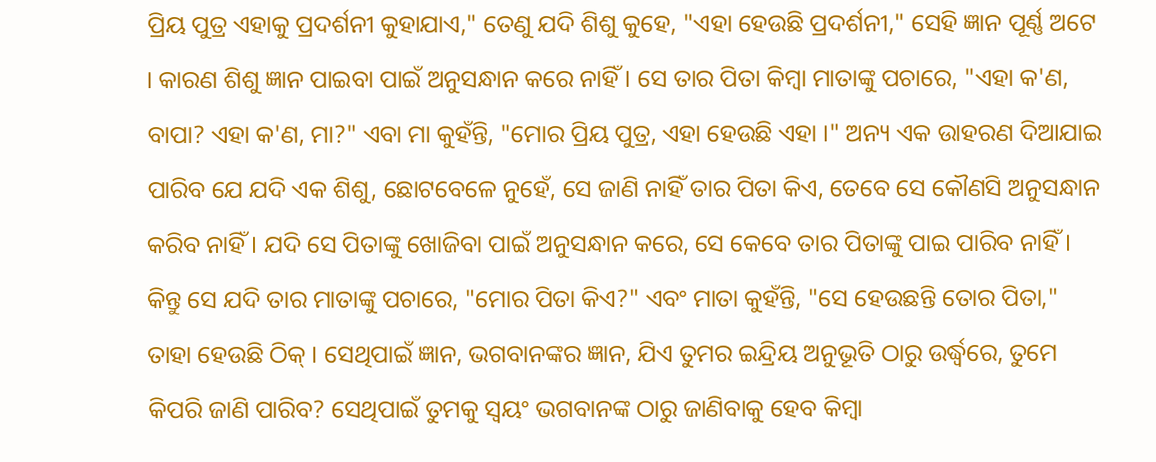ପ୍ରିୟ ପୁତ୍ର ଏହାକୁ ପ୍ରଦର୍ଶନୀ କୁହାଯାଏ," ତେଣୁ ଯଦି ଶିଶୁ କୁହେ, "ଏହା ହେଉଛି ପ୍ରଦର୍ଶନୀ," ସେହି ଜ୍ଞାନ ପୂର୍ଣ୍ଣ ଅଟେ । କାରଣ ଶିଶୁ ଜ୍ଞାନ ପାଇବା ପାଇଁ ଅନୁସନ୍ଧାନ କରେ ନାହିଁ । ସେ ତାର ପିତା କିମ୍ଵା ମାତାଙ୍କୁ ପଚାରେ, "ଏହା କ'ଣ, ବାପା? ଏହା କ'ଣ, ମା?" ଏବା ମା କୁହଁନ୍ତି, "ମୋର ପ୍ରିୟ ପୁତ୍ର, ଏହା ହେଉଛି ଏହା ।" ଅନ୍ୟ ଏକ ଉାହରଣ ଦିଆଯାଇ ପାରିବ ଯେ ଯଦି ଏକ ଶିଶୁ, ଛୋଟବେଳେ ନୁହେଁ, ସେ ଜାଣି ନାହିଁ ତାର ପିତା କିଏ, ତେବେ ସେ କୌଣସି ଅନୁସନ୍ଧାନ କରିବ ନାହିଁ । ଯଦି ସେ ପିତାଙ୍କୁ ଖୋଜିବା ପାଇଁ ଅନୁସନ୍ଧାନ କରେ, ସେ କେବେ ତାର ପିତାଙ୍କୁ ପାଇ ପାରିବ ନାହିଁ । କିନ୍ତୁ ସେ ଯଦି ତାର ମାତାଙ୍କୁ ପଚାରେ, "ମୋର ପିତା କିଏ?" ଏବଂ ମାତା କୁହଁନ୍ତି, "ସେ ହେଉଛନ୍ତି ତୋର ପିତା," ତାହା ହେଉଛି ଠିକ୍ । ସେଥିପାଇଁ ଜ୍ଞାନ, ଭଗବାନଙ୍କର ଜ୍ଞାନ, ଯିଏ ତୁମର ଇନ୍ଦ୍ରିୟ ଅନୁଭୂତି ଠାରୁ ଉର୍ଦ୍ଧ୍ଵରେ, ତୁମେ କିପରି ଜାଣି ପାରିବ? ସେଥିପାଇଁ ତୁମକୁ ସ୍ଵୟଂ ଭଗବାନଙ୍କ ଠାରୁ ଜାଣିବାକୁ ହେବ କିମ୍ଵା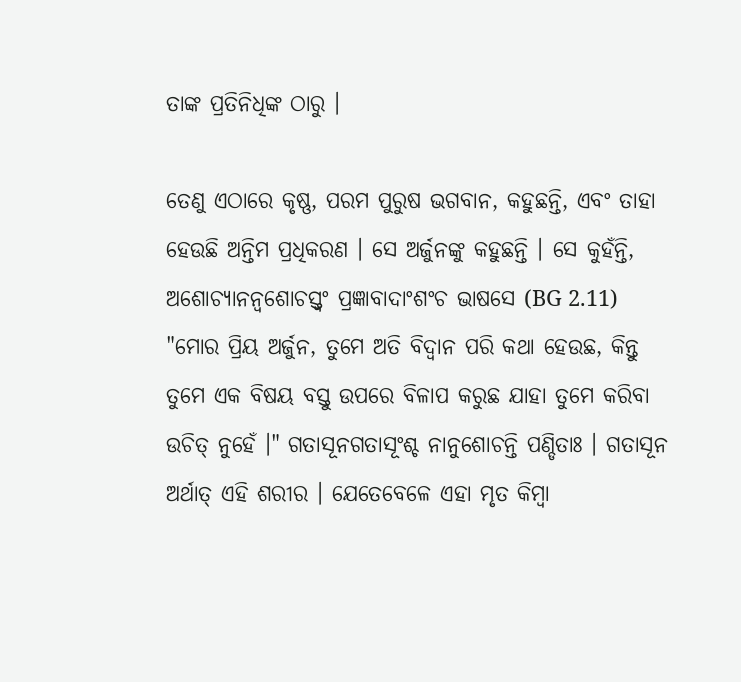ତାଙ୍କ ପ୍ରତିନିଧିଙ୍କ ଠାରୁ ।

ତେଣୁ ଏଠାରେ କୃଷ୍ଣ, ପରମ ପୁରୁଷ ଭଗବାନ, କହୁଛନ୍ତି, ଏବଂ ତାହା ହେଉଛି ଅନ୍ତିମ ପ୍ରଧିକରଣ । ସେ ଅର୍ଜୁନଙ୍କୁ କହୁଛନ୍ତି । ସେ କୁହଁନ୍ତି, ଅଶୋଚ୍ୟାନନ୍ଵଶୋଚସ୍ତ୍ଵଂ ପ୍ରଜ୍ଞାବାଦାଂଶଂଚ ଭାଷସେ (BG 2.11) "ମୋର ପ୍ରିୟ ଅର୍ଜୁନ, ତୁମେ ଅତି ବିଦ୍ଵାନ ପରି କଥା ହେଉଛ, କିନ୍ତୁ ତୁମେ ଏକ ବିଷୟ ବସ୍ତୁ ଉପରେ ବିଳାପ କରୁଛ ଯାହା ତୁମେ କରିବା ଉଚିତ୍ ନୁହେଁ ।" ଗତାସୂନଗତାସୂଂଶ୍ଚ ନାନୁଶୋଚନ୍ତି ପଣ୍ଡିତାଃ । ଗତାସୂନ ଅର୍ଥାତ୍ ଏହି ଶରୀର । ଯେତେବେଳେ ଏହା ମୃତ କିମ୍ଵା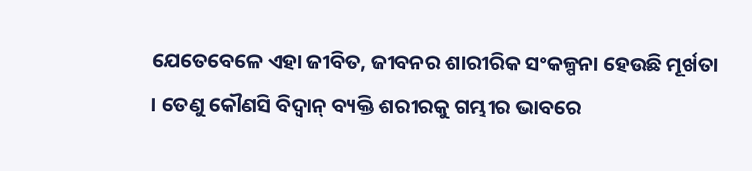ଯେତେବେଳେ ଏହା ଜୀବିତ, ଜୀବନର ଶାରୀରିକ ସଂକଳ୍ପନା ହେଉଛି ମୂର୍ଖତା । ତେଣୁ କୌଣସି ବିଦ୍ଵାନ୍ ବ୍ୟକ୍ତି ଶରୀରକୁ ଗମ୍ଭୀର ଭାବରେ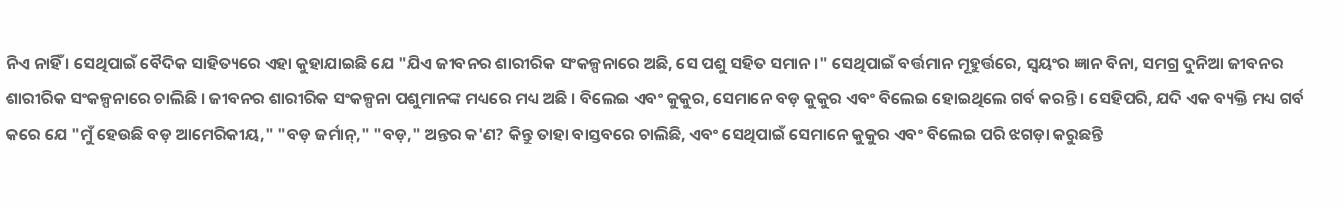ନିଏ ନାହିଁ । ସେଥିପାଇଁ ବୈଦିକ ସାହିତ୍ୟରେ ଏହା କୁହାଯାଇଛି ଯେ "ଯିଏ ଜୀବନର ଶାରୀରିକ ସଂକଳ୍ପନାରେ ଅଛି, ସେ ପଶୁ ସହିତ ସମାନ ।" ସେଥିପାଇଁ ବର୍ତ୍ତମାନ ମୂହୁର୍ତ୍ତରେ, ସ୍ଵୟଂର ଜ୍ଞାନ ବିନା, ସମଗ୍ର ଦୁନିଆ ଜୀବନର ଶାରୀରିକ ସଂକଳ୍ପନାରେ ଚାଲିଛି । ଜୀବନର ଶାରୀରିକ ସଂକଳ୍ପନା ପଶୁମାନଙ୍କ ମଧ୍ୟରେ ମଧ୍ୟ ଅଛି । ବିଲେଇ ଏବଂ କୁକୁର, ସେମାନେ ବଡ଼ କୁକୁର ଏବଂ ବିଲେଇ ହୋଇଥିଲେ ଗର୍ବ କରନ୍ତି । ସେହିପରି, ଯଦି ଏକ ବ୍ୟକ୍ତି ମଧ୍ୟ ଗର୍ବ କରେ ଯେ "ମୁଁ ହେଉଛି ବଡ଼ ଆମେରିକୀୟ," "ବଡ଼ ଜର୍ମାନ୍," "ବଡ଼," ଅନ୍ତର କ'ଣ? କିନ୍ତୁ ତାହା ବାସ୍ତବରେ ଚାଲିଛି, ଏବଂ ସେଥିପାଇଁ ସେମାନେ କୁକୁର ଏବଂ ବିଲେଇ ପରି ଝଗଡ଼ା କରୁଛନ୍ତି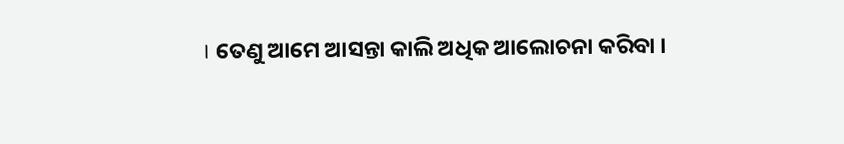। ତେଣୁ ଆମେ ଆସନ୍ତା କାଲି ଅଧିକ ଆଲୋଚନା କରିବା ।